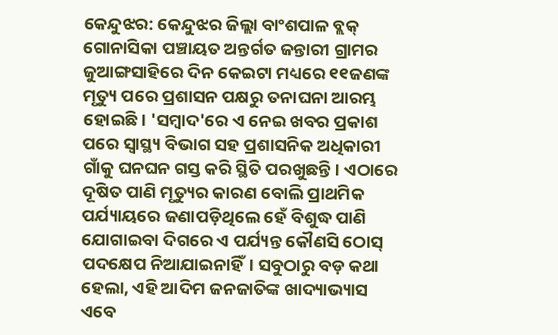କେନ୍ଦୁଝର: କେନ୍ଦୁଝର ଜିଲ୍ଲା ବାଂଶପାଳ ବ୍ଲକ୍ ଗୋନାସିକା ପଞ୍ଚାୟତ ଅନ୍ତର୍ଗତ ଜନ୍ତାରୀ ଗ୍ରାମର ଜୁଆଙ୍ଗସାହିରେ ଦିନ କେଇଟା ମଧ୍ୟରେ ୧୧ଜଣଙ୍କ ମୃତ୍ୟୁ ପରେ ପ୍ରଶାସନ ପକ୍ଷରୁ ତନାଘନା ଆରମ୍ଭ ହୋଇଛି। 'ସମ୍ବାଦ'ରେ ଏ ନେଇ ଖବର ପ୍ରକାଶ ପରେ ସ୍ବାସ୍ଥ୍ୟ ବିଭାଗ ସହ ପ୍ରଶାସନିକ ଅଧିକାରୀ ଗାଁକୁ ଘନଘନ ଗସ୍ତ କରି ସ୍ଥିତି ପରଖୁଛନ୍ତି। ଏଠାରେ ଦୂଷିତ ପାଣି ମୃତ୍ୟୁର କାରଣ ବୋଲି ପ୍ରାଥମିକ ପର୍ଯ୍ୟାୟରେ ଜଣାପଡ଼ିଥିଲେ ହେଁ ବିଶୁଦ୍ଧ ପାଣି ଯୋଗାଇବା ଦିଗରେ ଏ ପର୍ଯ୍ୟନ୍ତ କୌଣସି ଠୋସ୍ ପଦକ୍ଷେପ ନିଆଯାଇନାହିଁ। ସବୁଠାରୁ ବଡ଼ କଥା ହେଲା, ଏହି ଆଦିମ ଜନଜାତିଙ୍କ ଖାଦ୍ୟାଭ୍ୟାସ ଏବେ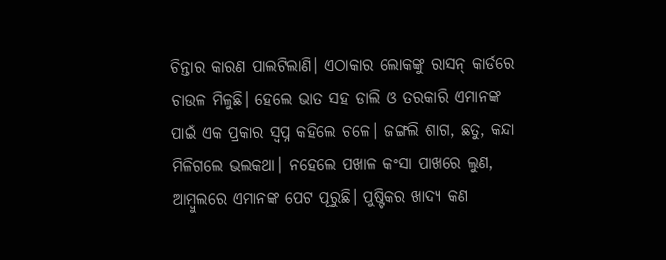ଚିନ୍ତାର କାରଣ ପାଲଟିଲାଣି। ଏଠାକାର ଲୋକଙ୍କୁ ରାସନ୍ କାର୍ଡରେ ଚାଉଳ ମିଳୁଛି। ହେଲେ ଭାତ ସହ ଡାଲି ଓ ତରକାରି ଏମାନଙ୍କ ପାଇଁ ଏକ ପ୍ରକାର ସ୍ବପ୍ନ କହିଲେ ଚଳେ। ଜଙ୍ଗଲି ଶାଗ, ଛତୁ, କନ୍ଦା ମିଳିଗଲେ ଭଲକଥା। ନହେଲେ ପଖାଳ କଂସା ପାଖରେ ଲୁଣ, ଆମ୍ବୁଲରେ ଏମାନଙ୍କ ପେଟ ପୂରୁଛି। ପୁଷ୍ଟିକର ଖାଦ୍ୟ କଣ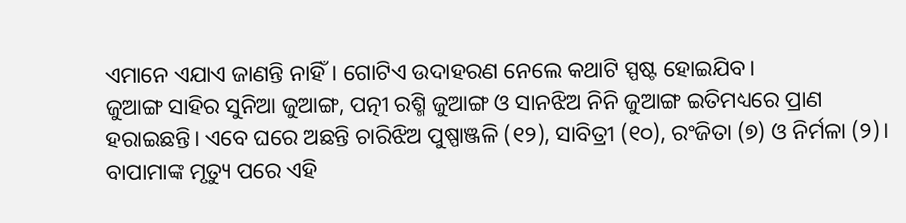ଏମାନେ ଏଯାଏ ଜାଣନ୍ତି ନାହିଁ। ଗୋଟିଏ ଉଦାହରଣ ନେଲେ କଥାଟି ସ୍ପଷ୍ଟ ହୋଇଯିବ।
ଜୁଆଙ୍ଗ ସାହିର ସୁନିଆ ଜୁଆଙ୍ଗ, ପତ୍ନୀ ରଶ୍ମି ଜୁଆଙ୍ଗ ଓ ସାନଝିଅ ନିନି ଜୁଆଙ୍ଗ ଇତିମଧ୍ୟରେ ପ୍ରାଣ ହରାଇଛନ୍ତି। ଏବେ ଘରେ ଅଛନ୍ତି ଚାରିଝିଅ ପୁଷ୍ପାଞ୍ଜଳି (୧୨), ସାବିତ୍ରୀ (୧୦), ରଂଜିତା (୭) ଓ ନିର୍ମଳା (୨)। ବାପାମାଙ୍କ ମୃତ୍ୟୁ ପରେ ଏହି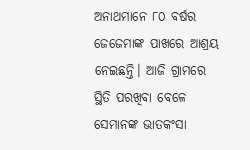ଅନାଥମାନେ ୮୦ ବର୍ଷର ଜେଜେମାଙ୍କ ପାଖରେ ଆଶ୍ରୟ ନେଇଛନ୍ତି। ଆଜି ଗ୍ରାମରେ ସ୍ଥିତି ପରଖିବା ବେଳେ ସେମାନଙ୍କ ଭାତକଂସା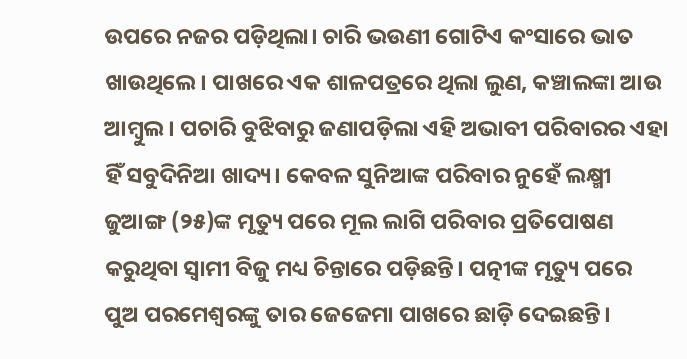ଉପରେ ନଜର ପଡ଼ିଥିଲା। ଚାରି ଭଉଣୀ ଗୋଟିଏ କଂସାରେ ଭାତ ଖାଉଥିଲେ। ପାଖରେ ଏକ ଶାଳପତ୍ରରେ ଥିଲା ଲୁଣ, କଞ୍ଚାଲଙ୍କା ଆଉ ଆମ୍ବୁଲ। ପଚାରି ବୁଝିବାରୁ ଜଣାପଡ଼ିଲା ଏହି ଅଭାବୀ ପରିବାରର ଏହା ହିଁ ସବୁଦିନିଆ ଖାଦ୍ୟ। କେବଳ ସୁନିଆଙ୍କ ପରିବାର ନୁହେଁ ଲକ୍ଷ୍ମୀ ଜୁଆଙ୍ଗ (୨୫)ଙ୍କ ମୃତ୍ୟୁ ପରେ ମୂଲ ଲାଗି ପରିବାର ପ୍ରତିପୋଷଣ କରୁଥିବା ସ୍ବାମୀ ବିଜୁ ମଧ୍ୟ ଚିନ୍ତାରେ ପଡ଼ିଛନ୍ତି। ପତ୍ନୀଙ୍କ ମୃତ୍ୟୁ ପରେ ପୁଅ ପରମେଶ୍ବରଙ୍କୁ ତାର ଜେଜେମା ପାଖରେ ଛାଡ଼ି ଦେଇଛନ୍ତି।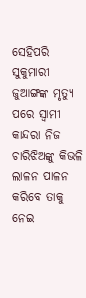ସେହିପରି ସୁକୁମାରୀ ଜୁଆଙ୍ଗଙ୍କ ମୃତ୍ୟୁ ପରେ ସ୍ବାମୀ କାନ୍ଦରା ନିଜ ଚାରିଝିଅଙ୍କୁ କିଭଳି ଲାଳନ ପାଳନ କରିବେ ତାକୁ ନେଇ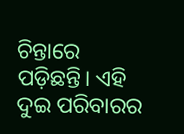ଚିନ୍ତାରେ ପଡ଼ିଛନ୍ତି। ଏହି ଦୁଇ ପରିବାରର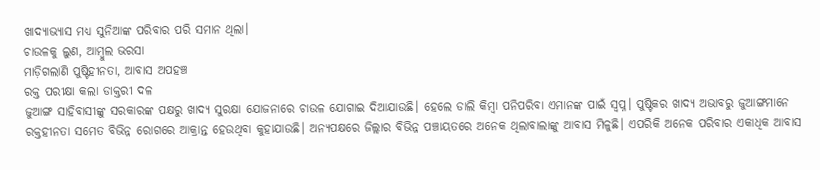ଖାଦ୍ୟାଭ୍ୟାସ ମଧ୍ୟ ସୁନିଆଙ୍କ ପରିବାର ପରି ସମାନ ଥିଲା।
ଚାଉଳକୁ ଲୁଣ, ଆମ୍ବୁଲ ଭରସା
ମାଡ଼ିଗଲାଣି ପୁଷ୍ଟିହୀନତା, ଆବାସ ଅପହଞ୍ଚ
ରକ୍ତ ପରୀକ୍ଷା କଲା ଡାକ୍ତରୀ ଦଳ
ଜୁଆଙ୍ଗ ସାହିବାସୀଙ୍କୁ ସରକାରଙ୍କ ପକ୍ଷରୁ ଖାଦ୍ୟ ସୁରକ୍ଷା ଯୋଜନାରେ ଚାଉଳ ଯୋଗାଇ ଦିଆଯାଉଛି। ହେଲେ ଡାଲି କିମ୍ବା ପନିପରିବା ଏମାନଙ୍କ ପାଇଁ ସ୍ବପ୍ନ। ପୁଷ୍ଟିକର ଖାଦ୍ୟ ଅଭାବରୁ ଜୁଆଙ୍ଗମାନେ ରକ୍ତହୀନତା ସମେତ ବିଭିନ୍ନ ରୋଗରେ ଆକ୍ରାନ୍ତ ହେଉଥିବା କୁହାଯାଉଛି। ଅନ୍ୟପକ୍ଷରେ ଜିଲ୍ଲାର ବିଭିନ୍ନ ପଞ୍ଚାୟତରେ ଅନେକ ଥିଲାବାଲାଙ୍କୁ ଆବାସ ମିଳୁଛି। ଏପରିକି ଅନେକ ପରିବାର ଏକାଧିକ ଆବାସ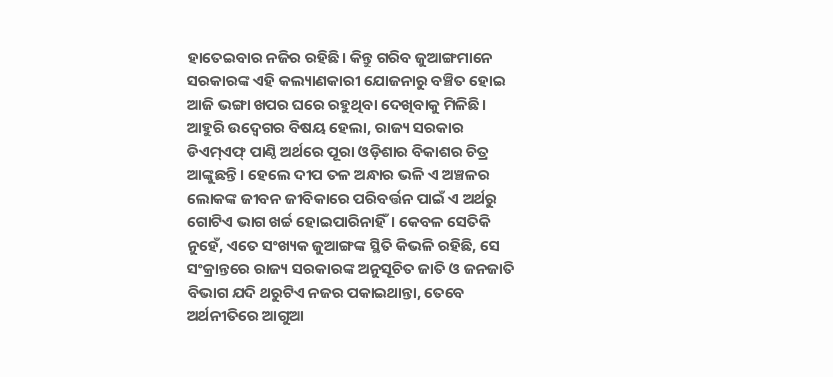ହାତେଇବାର ନଜିର ରହିଛି। କିନ୍ତୁ ଗରିବ ଜୁଆଙ୍ଗମାନେ ସରକାରଙ୍କ ଏହି କଲ୍ୟାଣକାରୀ ଯୋଜନାରୁ ବଞ୍ଚିତ ହୋଇ ଆଜି ଭଙ୍ଗା ଖପର ଘରେ ରହୁଥିବା ଦେଖିବାକୁ ମିଳିଛି।
ଆହୁରି ଉଦ୍ବେଗର ବିଷୟ ହେଲା, ରାଜ୍ୟ ସରକାର ଡିଏମ୍ଏଫ୍ ପାଣ୍ଠି ଅର୍ଥରେ ପୂରା ଓଡ଼ିଶାର ବିକାଶର ଚିତ୍ର ଆଙ୍କୁଛନ୍ତି। ହେଲେ ଦୀପ ତଳ ଅନ୍ଧାର ଭଳି ଏ ଅଞ୍ଚଳର ଲୋକଙ୍କ ଜୀବନ ଜୀବିକାରେ ପରିବର୍ତ୍ତନ ପାଇଁ ଏ ଅର୍ଥରୁ ଗୋଟିଏ ଭାଗ ଖର୍ଚ୍ଚ ହୋଇପାରିନାହିଁ। କେବଳ ସେତିକି ନୁହେଁ, ଏତେ ସଂଖ୍ୟକ ଜୁଆଙ୍ଗଙ୍କ ସ୍ଥିତି କିଭଳି ରହିଛି, ସେ ସଂକ୍ରାନ୍ତରେ ରାଜ୍ୟ ସରକାରଙ୍କ ଅନୁସୂଚିତ ଜାତି ଓ ଜନଜାତି ବିଭାଗ ଯଦି ଥରୁଟିଏ ନଜର ପକାଇଥାନ୍ତା, ତେବେ ଅର୍ଥନୀତିରେ ଆଗୁଆ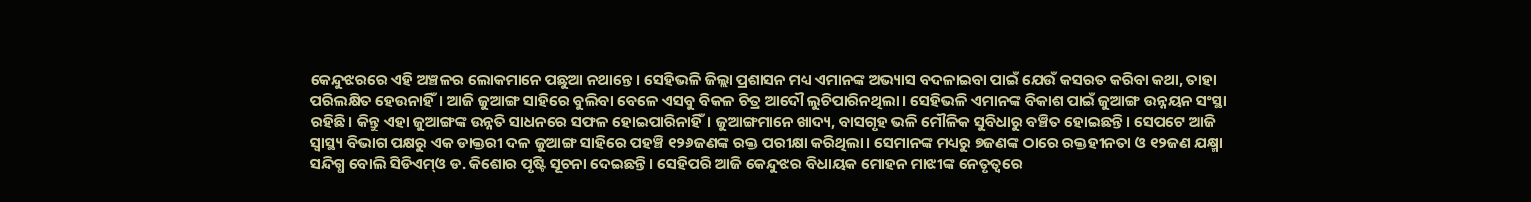କେନ୍ଦୁଝରରେ ଏହି ଅଞ୍ଚଳର ଲୋକମାନେ ପଛୁଆ ନଥାନ୍ତେ। ସେହିଭଳି ଜିଲ୍ଲା ପ୍ରଶାସନ ମଧ୍ୟ ଏମାନଙ୍କ ଅଭ୍ୟାସ ବଦଳାଇବା ପାଇଁ ଯେଉଁ କସରତ କରିବା କଥା, ତାହା ପରିଲକ୍ଷିତ ହେଉନାହିଁ। ଆଜି ଜୁଆଙ୍ଗ ସାହିରେ ବୁଲିବା ବେଳେ ଏସବୁ ବିକଳ ଚିତ୍ର ଆଦୌ ଲୁଚିପାରିନଥିଲା। ସେହିଭଳି ଏମାନଙ୍କ ବିକାଶ ପାଇଁ ଜୁଆଙ୍ଗ ଉନ୍ନୟନ ସଂସ୍ଥା ରହିଛି। କିନ୍ତୁ ଏହା ଜୁଆଙ୍ଗଙ୍କ ଉନ୍ନତି ସାଧନରେ ସଫଳ ହୋଇପାରିନାହିଁ। ଜୁଆଙ୍ଗମାନେ ଖାଦ୍ୟ, ବାସଗୃହ ଭଳି ମୌଳିକ ସୁବିଧାରୁ ବଞ୍ଚିତ ହୋଇଛନ୍ତି। ସେପଟେ ଆଜି ସ୍ବାସ୍ଥ୍ୟ ବିଭାଗ ପକ୍ଷରୁ ଏକ ଡାକ୍ତରୀ ଦଳ ଜୁଆଙ୍ଗ ସାହିରେ ପହଞ୍ଚି ୧୨୬ଜଣଙ୍କ ରକ୍ତ ପରୀକ୍ଷା କରିଥିଲା। ସେମାନଙ୍କ ମଧ୍ୟରୁ ୭ଜଣଙ୍କ ଠାରେ ରକ୍ତହୀନତା ଓ ୧୨ଜଣ ଯକ୍ଷ୍ମା ସନ୍ଦିଗ୍ଧ ବୋଲି ସିଡିଏମ୍ଓ ଡ. କିଶୋର ପୃଷ୍ଟି ସୂଚନା ଦେଇଛନ୍ତି। ସେହିପରି ଆଜି କେନ୍ଦୁଝର ବିଧାୟକ ମୋହନ ମାଝୀଙ୍କ ନେତୃତ୍ବରେ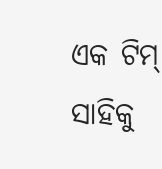ଏକ ଟିମ୍ ସାହିକୁ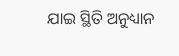ଯାଇ ସ୍ଥିତି ଅନୁଧ୍ୟାନ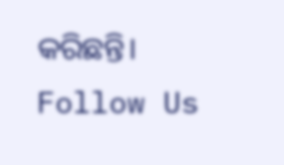କରିଛନ୍ତି।
Follow Us